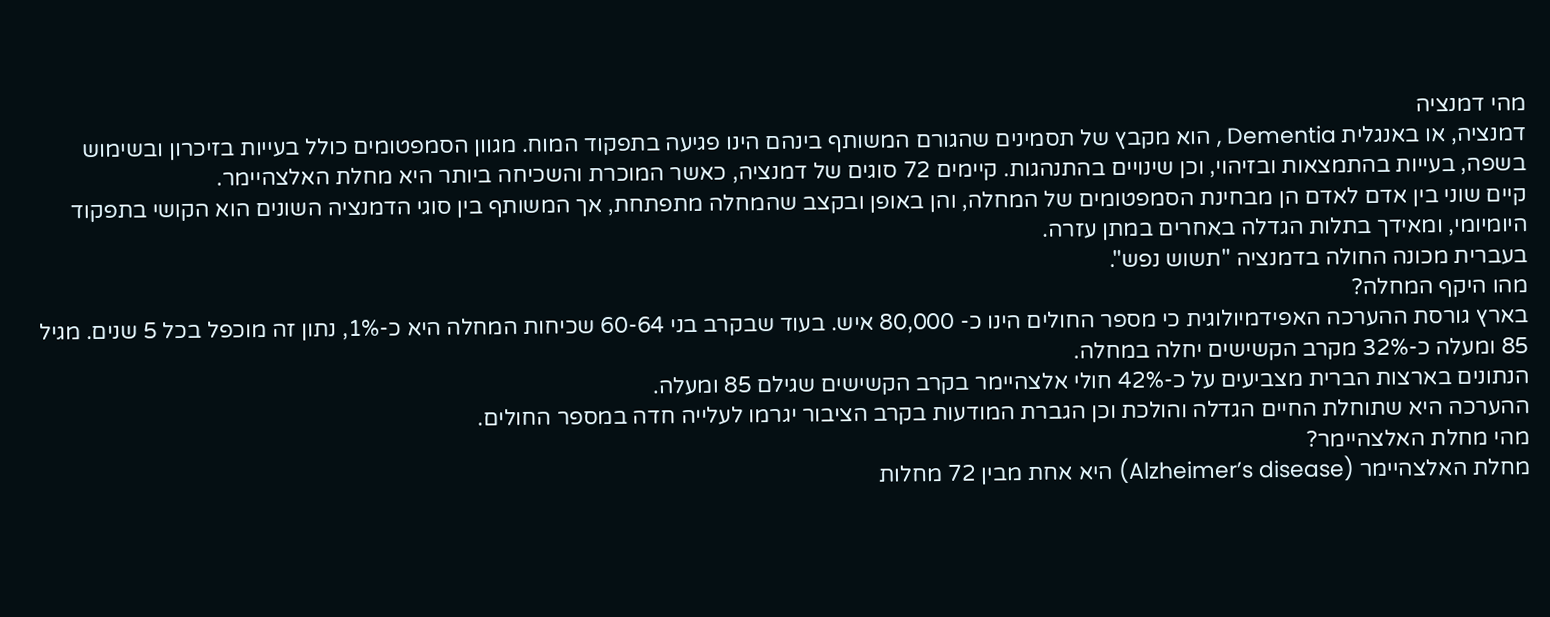מהי דמנציה
דמנציה, או באנגלית Dementia , הוא מקבץ של תסמינים שהגורם המשותף בינהם הינו פגיעה בתפקוד המוח. מגוון הסמפטומים כולל בעייות בזיכרון ובשימוש בשפה, בעייות בהתמצאות ובזיהוי, וכן שינויים בהתנהגות. קיימים 72 סוגים של דמנציה, כאשר המוכרת והשכיחה ביותר היא מחלת האלצהיימר.
קיים שוני בין אדם לאדם הן מבחינת הסמפטומים של המחלה, והן באופן ובקצב שהמחלה מתפתחת, אך המשותף בין סוגי הדמנציה השונים הוא הקושי בתפקוד היומיומי, ומאידך בתלות הגדלה באחרים במתן עזרה.
בעברית מכונה החולה בדמנציה "תשוש נפש".
מהו היקף המחלה?
בארץ גורסת ההערכה האפידמיולוגית כי מספר החולים הינו כ- 80,000 איש. בעוד שבקרב בני 60-64 שכיחות המחלה היא כ-1%, נתון זה מוכפל בכל 5 שנים. מגיל 85 ומעלה כ-32% מקרב הקשישים יחלה במחלה.
הנתונים בארצות הברית מצביעים על כ-42% חולי אלצהיימר בקרב הקשישים שגילם 85 ומעלה.
ההערכה היא שתוחלת החיים הגדלה והולכת וכן הגברת המודעות בקרב הציבור יגרמו לעלייה חדה במספר החולים.
מהי מחלת האלצהיימר?
מחלת האלצהיימר (Alzheimer’s disease) היא אחת מבין 72 מחלות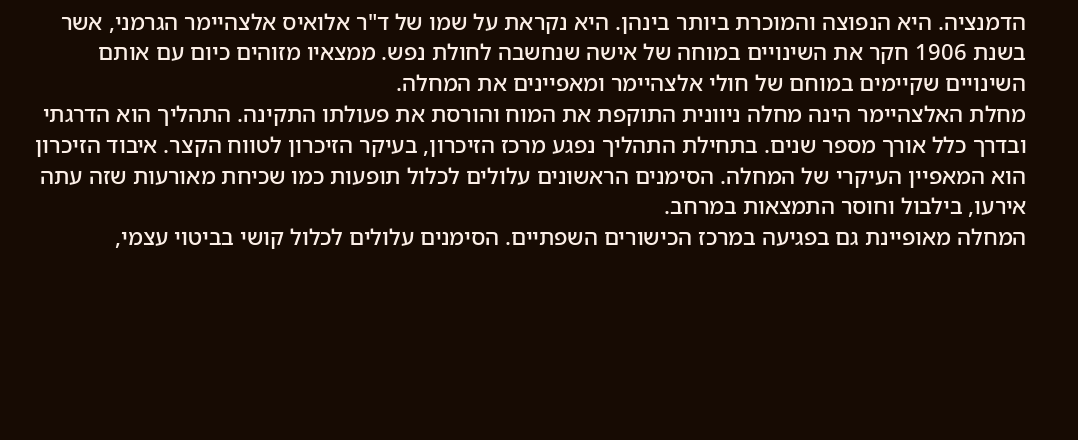הדמנציה. היא הנפוצה והמוכרת ביותר בינהן. היא נקראת על שמו של ד"ר אלואיס אלצהיימר הגרמני, אשר בשנת 1906 חקר את השינויים במוחה של אישה שנחשבה לחולת נפש. ממצאיו מזוהים כיום עם אותם השינויים שקיימים במוחם של חולי אלצהיימר ומאפיינים את המחלה.
מחלת האלצהיימר הינה מחלה ניוונית התוקפת את המוח והורסת את פעולתו התקינה. התהליך הוא הדרגתי ובדרך כלל אורך מספר שנים. בתחילת התהליך נפגע מרכז הזיכרון, בעיקר הזיכרון לטווח הקצר. איבוד הזיכרון הוא המאפיין העיקרי של המחלה. הסימנים הראשונים עלולים לכלול תופעות כמו שכיחת מאורעות שזה עתה אירעו, בילבול וחוסר התמצאות במרחב.
המחלה מאופיינת גם בפגיעה במרכז הכישורים השפתיים. הסימנים עלולים לכלול קושי בביטוי עצמי,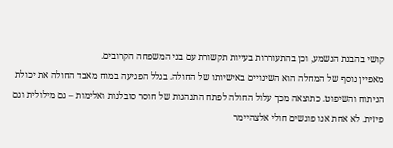קושי בהבנת הנשמע, וכן בהתעוררות בעייות תקשורת עם בני המשפחה הקרובים.
מאפיין נוסף של המחלה הוא השינויים באישיותו של החולה. בגלל הפגיעה במוח מאבד החולה את יכולת הניתוח והשיפוט. כתוצאה מכך עלול החולה לפתח התנהגות של חוסר סובלנות ואלימות – גם מילולית וגם פיזית. לא אחת אנו פוגשים חולי אלצהיימר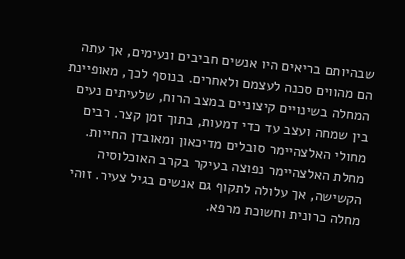שבהיותם בריאים היו אנשים חביבים ונעימים, אך עתה הם מהווים סכנה לעצמם ולאחרים. בנוסף לכך, מאופיינת המחלה בשינויים קיצוניים במצב הרוח, שלעיתים נעים בין שמחה ועצב עד כדי דמעות, בתוך זמן קצר. רבים מחולי האלצהיימר סובלים מדיכאון ומאובדן החייות.
מחלת האלצהיימר נפוצה בעיקר בקרב האוכלוסיה הקשישה, אך עלולה לתקוף גם אנשים בגיל צעיר. זוהי מחלה כרונית וחשוכת מרפא.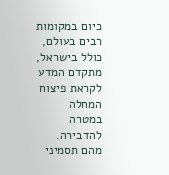כיום במקומות רבים בעולם, כולל בישראל, מתקדם המדע לקראת פיצוח המחלה במטרה להדבירה.
מהם תסמיני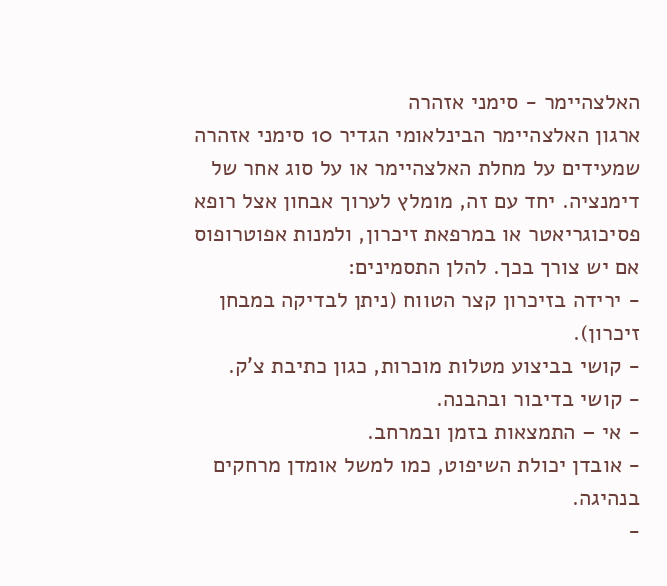האלצהיימר - סימני אזהרה
ארגון האלצהיימר הבינלאומי הגדיר 10 סימני אזהרה שמעידים על מחלת האלצהיימר או על סוג אחר של דימנציה. יחד עם זה, מומלץ לערוך אבחון אצל רופא פסיכוגריאטר או במרפאת זיכרון, ולמנות אפוטרופוס אם יש צורך בכך. להלן התסמינים:
- ירידה בזיכרון קצר הטווח (ניתן לבדיקה במבחן זיכרון).
- קושי בביצוע מטלות מוכרות, כגון כתיבת צ'ק.
- קושי בדיבור ובהבנה.
- אי – התמצאות בזמן ובמרחב.
- אובדן יכולת השיפוט, כמו למשל אומדן מרחקים בנהיגה.
-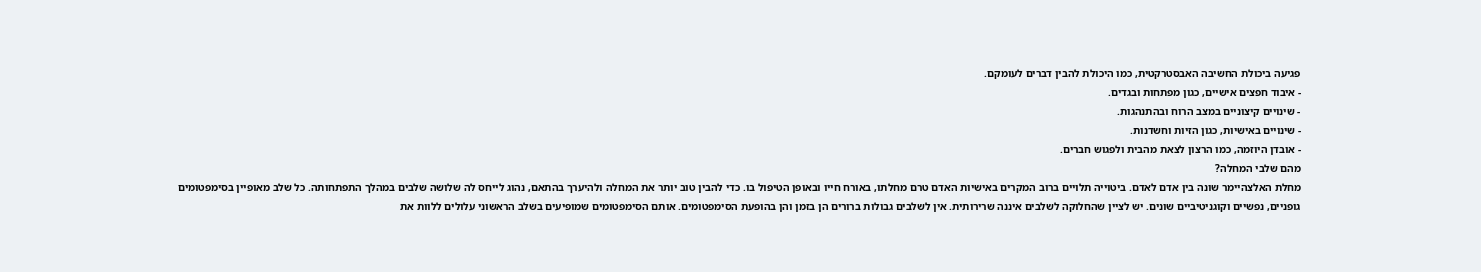פגיעה ביכולת החשיבה האבסטרקטית, כמו היכולת להבין דברים לעומקם.
- איבוד חפצים אישיים, כגון מפתחות ובגדים.
- שינויים קיצוניים במצב הרוח ובהתנהגות.
- שינויים באישיות, כגון הזיות וחשדנות.
- אובדן היוזמה, כמו הרצון לצאת מהבית ולפגוש חברים.
מהם שלבי המחלה?
מחלת האלצהיימר שונה בין אדם לאדם. ביטוייה תלויים ברוב המקרים באישיות האדם טרם מחלתו, באורח חייו ובאופן הטיפול בו. כדי להבין טוב יותר את המחלה ולהיערך בהתאם, נהוג לייחס לה שלושה שלבים במהלך התפתחותה. כל שלב מאופיין בסימפטומים גופניים, נפשיים וקוגניטיביים שונים. יש לציין שהחלוקה לשלבים איננה שרירותית. אין לשלבים גבולות ברורים הן בזמן והן בהופעת הסימפטומים. אותם הסימפטומים שמופיעים בשלב הראשוני עלולים ללוות את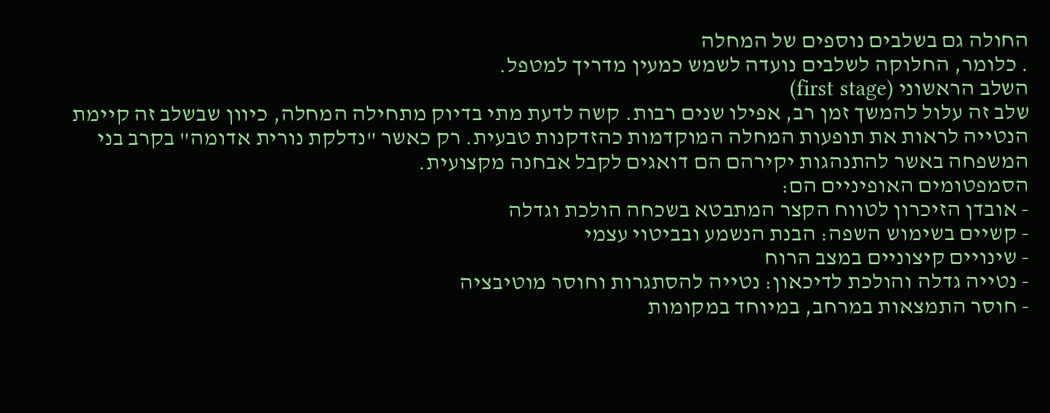החולה גם בשלבים נוספים של המחלה
. כלומר, החלוקה לשלבים נועדה לשמש כמעין מדריך למטפל.
השלב הראשוני (first stage)
שלב זה עלול להמשך זמן רב, אפילו שנים רבות. קשה לדעת מתי בדיוק מתחילה המחלה, כיוון שבשלב זה קיימת הנטייה לראות את תופעות המחלה המוקדמות כהזדקנות טבעית. רק כאשר "נדלקת נורית אדומה" בקרב בני המשפחה באשר להתנהגות יקירהם הם דואגים לקבל אבחנה מקצועית.
הסמפטומים האופיניים הם:
- אובדן הזיכרון לטווח הקצר המתבטא בשכחה הולכת וגדלה
- קשיים בשימוש השפה: הבנת הנשמע ובביטוי עצמי
- שינויים קיצוניים במצב הרוח
- נטייה גדלה והולכת לדיכאון: נטייה להסתגרות וחוסר מוטיבציה
- חוסר התמצאות במרחב, במיוחד במקומות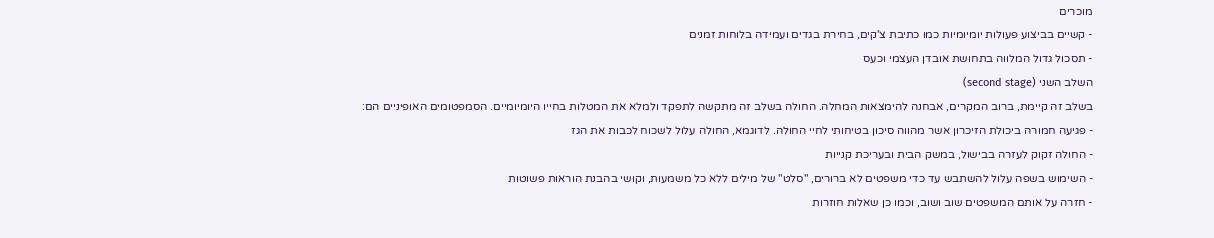מוכרים
- קשיים בביצוע פעולות יומיומיות כמו כתיבת צ'קים, בחירת בגדים ועמידה בלוחות זמנים
- תסכול גדול המלווה בתחושת אובדן העצמי וכעס
השלב השני (second stage)
בשלב זה קיימת, ברוב המקרים, אבחנה להימצאות המחלה. החולה בשלב זה מתקשה לתפקד ולמלא את המטלות בחייו היומיומיים. הסמפטומים האופיניים הם:
- פגיעה חמורה ביכולת הזיכרון אשר מהווה סיכון בטיחותי לחיי החולה. לדוגמא, החולה עלול לשכוח לכבות את הגז
- החולה זקוק לעזרה בבישול, במשק הבית ובעריכת קנייות
- השימוש בשפה עלול להשתבש עד כדי משפטים לא ברורים, "סלט" של מילים ללא כל משמעות, וקושי בהבנת הוראות פשוטות
- חזרה על אותם המשפטים שוב ושוב, וכמו כן שאלות חוזרות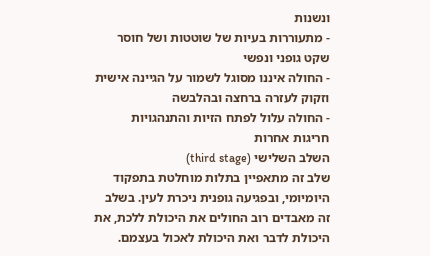ונשנות
- מתעוררות בעיות של שוטטות ושל חוסר שקט גופני ונפשי
- החולה איננו מסוגל לשמור על הגיינה אישית וזקוק לעזרה ברחצה ובהלבשה
- החולה עלול לפתח הזיות והתנהגויות חריגות אחרות
השלב השלישי (third stage)
שלב זה מתאפיין בתלות מוחלטת בתפקוד היומיומי, ובפגיעה גופנית ניכרת לעין. בשלב זה מאבדים רוב החולים את היכולת ללכת, את היכולת לדבר ואת היכולת לאכול בעצמם.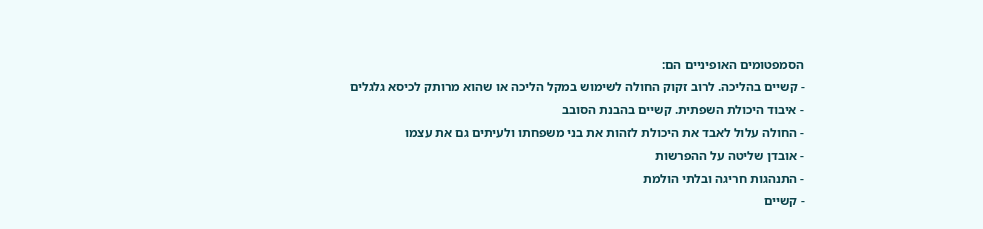הסמפטומים האופיניים הם:
- קשיים בהליכה. לרוב זקוק החולה לשימוש במקל הליכה או שהוא מרותק לכיסא גלגלים
- איבוד היכולת השפתית. קשיים בהבנת הסובב
- החולה עלול לאבד את היכולת לזהות את בני משפחתו ולעיתים גם את עצמו
- אובדן שליטה על ההפרשות
- התנהגות חריגה ובלתי הולמת
- קשיים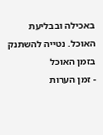באכילה ובבליעת האוכל. נטייה להשתנק בזמן האוכל
- זמן הערות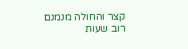קצר והחולה מנמנם רוב שעות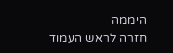היממה
חזרה לראש העמוד